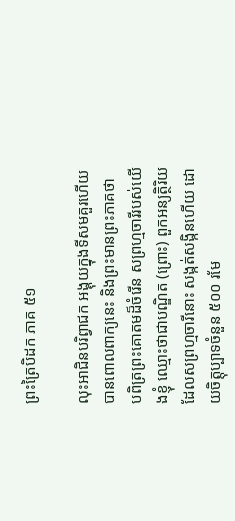ព្រះត្រៃបិដក ភាគ ៥១

លុះអាជិនបរិព្វាជក អង្គុយក្នុងទីសមគួរហើយ បានពោលពាក្យនេះ និងព្រះមានព្រះភាគថា បពិត្រព្រះគោតមដ៏ចំរើន សព្រហ្មចារីរបស់យើងខ្ញុំ ឈ្មោះថាជាបណ្ឌិត (ព្រោះ) ពួកអន្យត្ថិរិយ ដែលសព្រហ្មចារីនោះ សង្កត់សង្កិនហើយ ដោយចិត្តុប្បាទចំនួន ៥០០ រមែ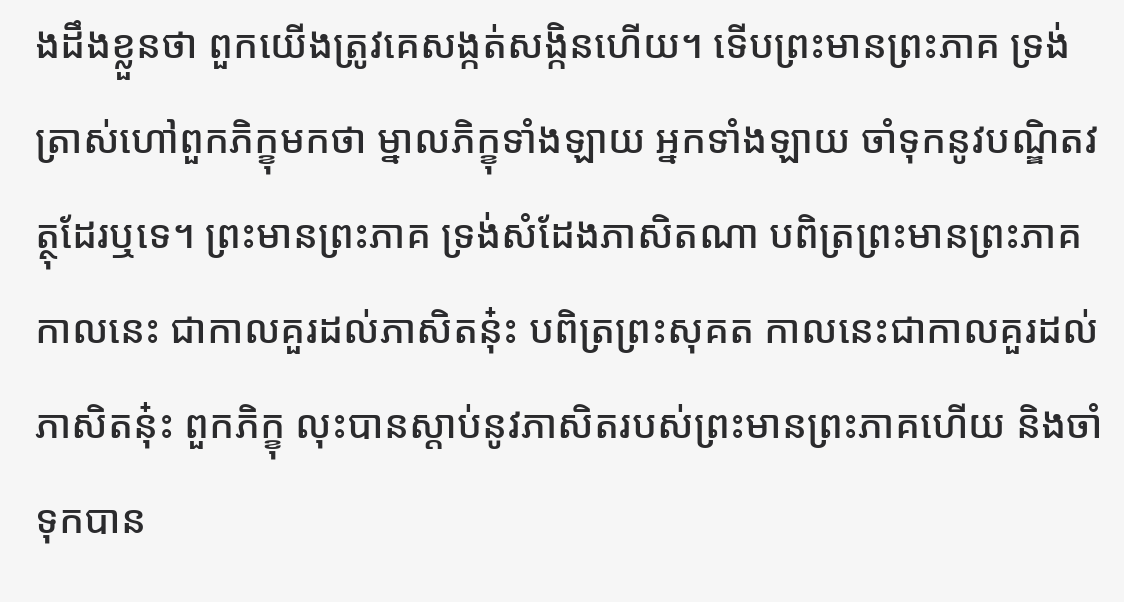ងដឹងខ្លួនថា ពួកយើងត្រូវគេសង្កត់សង្កិនហើយ។ ទើបព្រះមានព្រះភាគ ទ្រង់ត្រាស់ហៅពួកភិក្ខុមកថា ម្នាលភិក្ខុទាំងឡាយ អ្នកទាំងឡាយ ចាំទុកនូវបណ្ឌិតវត្ថុដែរឬទេ។ ព្រះមានព្រះភាគ ទ្រង់សំដែងភាសិតណា បពិត្រព្រះមានព្រះភាគ កាលនេះ ជាកាលគួរដល់ភាសិតនុ៎ះ បពិត្រព្រះសុគត កាលនេះជាកាលគួរដល់ភាសិតនុ៎ះ ពួកភិក្ខុ លុះបានស្តាប់នូវភាសិតរបស់ព្រះមានព្រះភាគហើយ និងចាំទុកបាន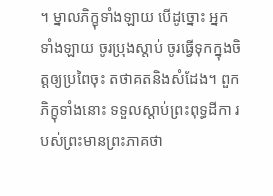។ ម្នាលភិក្ខុទាំងឡាយ បើដូច្នោះ អ្នកទាំងឡាយ ចូរប្រុងស្តាប់ ចូរធ្វើទុកក្នុងចិត្តឲ្យប្រពៃចុះ តថាគតនិងសំដែង។ ពួកភិក្ខុទាំងនោះ ទទួលស្តាប់ព្រះពុទ្ធដីកា របស់ព្រះមានព្រះភាគថា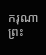ករុណា ព្រះ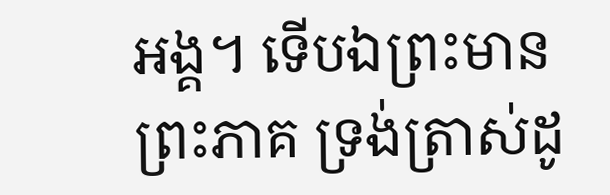អង្គ។ ទើបឯព្រះមានព្រះភាគ ទ្រង់ត្រាស់ដូ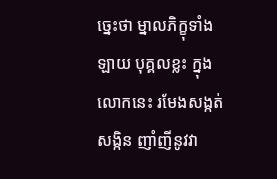ច្នេះថា ម្នាលភិក្ខុទាំងឡាយ បុគ្គលខ្លះ ក្នុងលោកនេះ រមែងសង្កត់សង្កិន ញាំញីនូវវា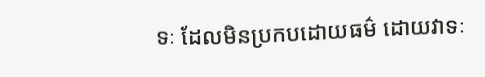ទៈ ដែលមិនប្រកបដោយធម៌ ដោយវាទៈ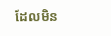ដែលមិន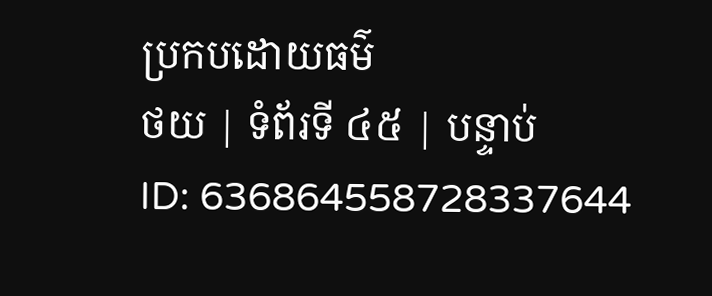ប្រកបដោយធម៌
ថយ | ទំព័រទី ៤៥ | បន្ទាប់
ID: 636864558728337644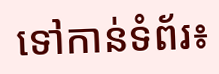ទៅកាន់ទំព័រ៖